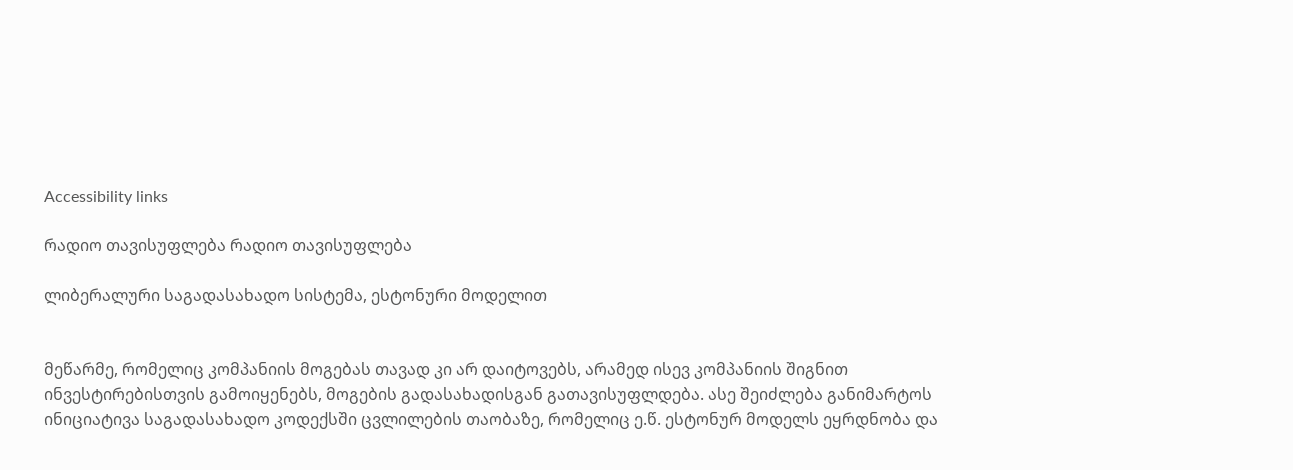Accessibility links

რადიო თავისუფლება რადიო თავისუფლება

ლიბერალური საგადასახადო სისტემა, ესტონური მოდელით


მეწარმე, რომელიც კომპანიის მოგებას თავად კი არ დაიტოვებს, არამედ ისევ კომპანიის შიგნით ინვესტირებისთვის გამოიყენებს, მოგების გადასახადისგან გათავისუფლდება. ასე შეიძლება განიმარტოს ინიციატივა საგადასახადო კოდექსში ცვლილების თაობაზე, რომელიც ე.წ. ესტონურ მოდელს ეყრდნობა და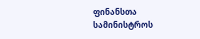ფინანსთა სამინისტროს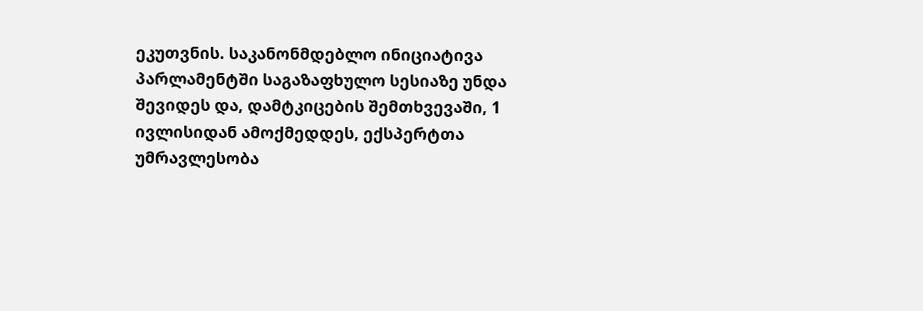ეკუთვნის. საკანონმდებლო ინიციატივა პარლამენტში საგაზაფხულო სესიაზე უნდა შევიდეს და, დამტკიცების შემთხვევაში, 1 ივლისიდან ამოქმედდეს, ექსპერტთა უმრავლესობა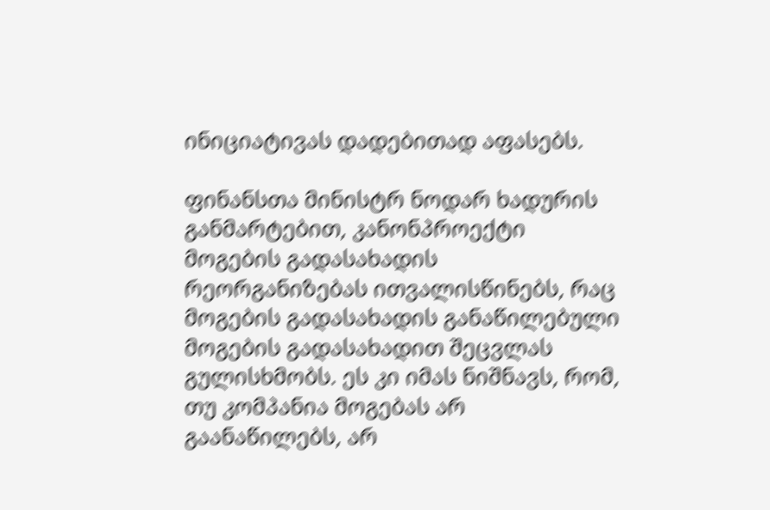ინიციატივას დადებითად აფასებს.

ფინანსთა მინისტრ ნოდარ ხადურის განმარტებით, კანონპროექტი მოგების გადასახადის რეორგანიზებას ითვალისწინებს, რაც მოგების გადასახადის განაწილებული მოგების გადასახადით შეცვლას გულისხმობს. ეს კი იმას ნიშნავს, რომ, თუ კომპანია მოგებას არ გაანაწილებს, არ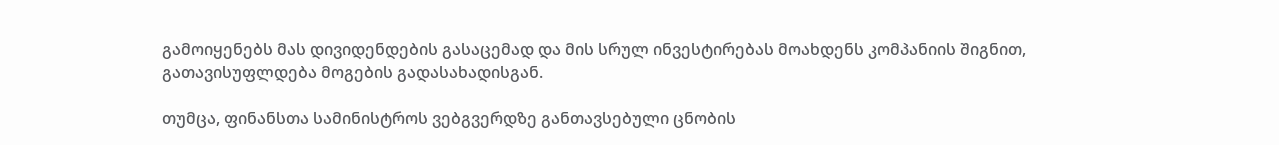გამოიყენებს მას დივიდენდების გასაცემად და მის სრულ ინვესტირებას მოახდენს კომპანიის შიგნით, გათავისუფლდება მოგების გადასახადისგან.

თუმცა, ფინანსთა სამინისტროს ვებგვერდზე განთავსებული ცნობის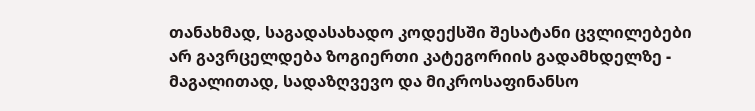თანახმად, საგადასახადო კოდექსში შესატანი ცვლილებები არ გავრცელდება ზოგიერთი კატეგორიის გადამხდელზე - მაგალითად, სადაზღვევო და მიკროსაფინანსო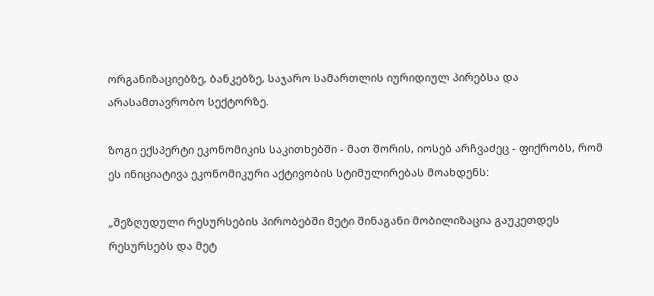ორგანიზაციებზე, ბანკებზე, საჯარო სამართლის იურიდიულ პირებსა და არასამთავრობო სექტორზე.

ზოგი ექსპერტი ეკონომიკის საკითხებში - მათ შორის, იოსებ არჩვაძეც - ფიქრობს, რომ ეს ინიციატივა ეკონომიკური აქტივობის სტიმულირებას მოახდენს:

„შეზღუდული რესურსების პირობებში მეტი შინაგანი მობილიზაცია გაუკეთდეს რესურსებს და მეტ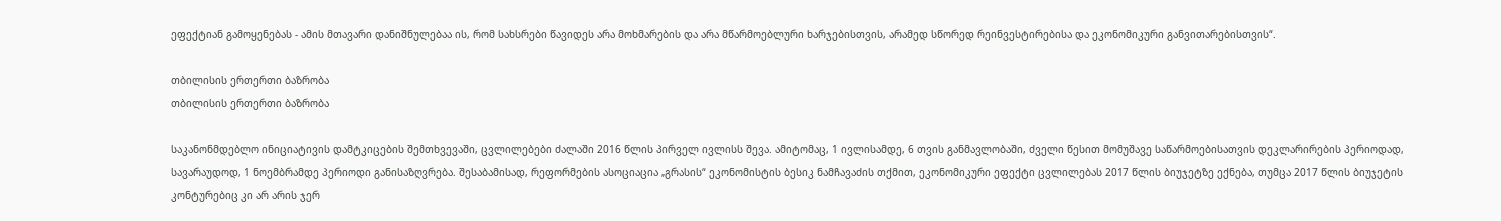ეფექტიან გამოყენებას - ამის მთავარი დანიშნულებაა ის, რომ სახსრები წავიდეს არა მოხმარების და არა მწარმოებლური ხარჯებისთვის, არამედ სწორედ რეინვესტირებისა და ეკონომიკური განვითარებისთვის“.

თბილისის ერთერთი ბაზრობა
თბილისის ერთერთი ბაზრობა

საკანონმდებლო ინიციატივის დამტკიცების შემთხვევაში, ცვლილებები ძალაში 2016 წლის პირველ ივლისს შევა. ამიტომაც, 1 ივლისამდე, 6 თვის განმავლობაში, ძველი წესით მომუშავე საწარმოებისათვის დეკლარირების პერიოდად, სავარაუდოდ, 1 ნოემბრამდე პერიოდი განისაზღვრება. შესაბამისად, რეფორმების ასოციაცია „გრასის“ ეკონომისტის ბესიკ ნამჩავაძის თქმით, ეკონომიკური ეფექტი ცვლილებას 2017 წლის ბიუჯეტზე ექნება, თუმცა 2017 წლის ბიუჯეტის კონტურებიც კი არ არის ჯერ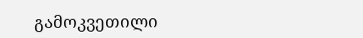გამოკვეთილი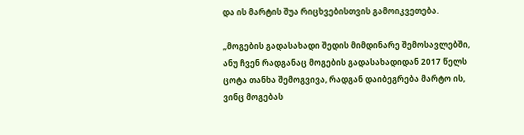და ის მარტის შუა რიცხვებისთვის გამოიკვეთება.

„მოგების გადასახადი შედის მიმდინარე შემოსავლებში, ანუ ჩვენ რადგანაც მოგების გადასახადიდან 2017 წელს ცოტა თანხა შემოგვივა, რადგან დაიბეგრება მარტო ის, ვინც მოგებას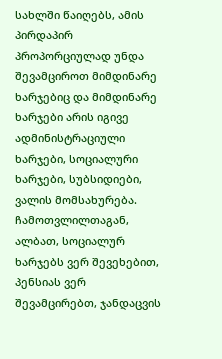სახლში წაიღებს, ამის პირდაპირ პროპორციულად უნდა შევამციროთ მიმდინარე ხარჯებიც და მიმდინარე ხარჯები არის იგივე ადმინისტრაციული ხარჯები, სოციალური ხარჯები, სუბსიდიები, ვალის მომსახურება. ჩამოთვლილთაგან, ალბათ, სოციალურ ხარჯებს ვერ შევეხებით, პენსიას ვერ შევამცირებთ, ჯანდაცვის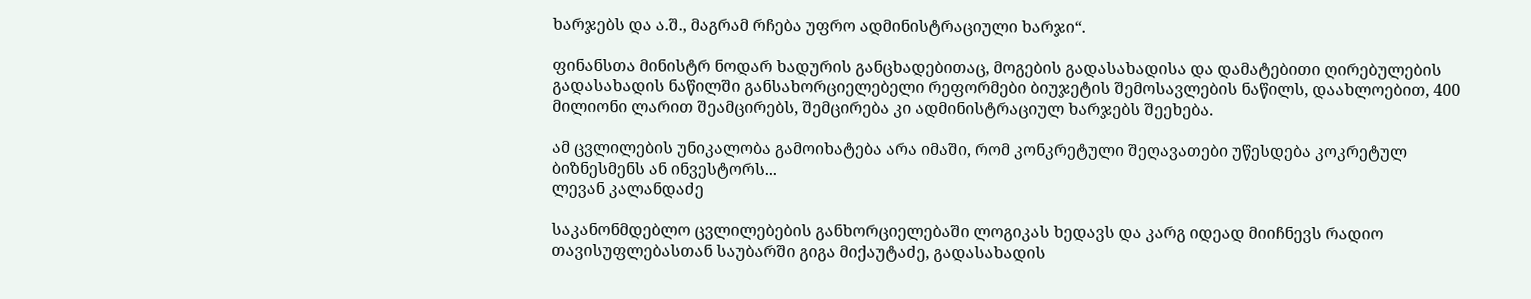ხარჯებს და ა.შ., მაგრამ რჩება უფრო ადმინისტრაციული ხარჯი“.

ფინანსთა მინისტრ ნოდარ ხადურის განცხადებითაც, მოგების გადასახადისა და დამატებითი ღირებულების გადასახადის ნაწილში განსახორციელებელი რეფორმები ბიუჯეტის შემოსავლების ნაწილს, დაახლოებით, 400 მილიონი ლარით შეამცირებს, შემცირება კი ადმინისტრაციულ ხარჯებს შეეხება.

ამ ცვლილების უნიკალობა გამოიხატება არა იმაში, რომ კონკრეტული შეღავათები უწესდება კოკრეტულ ბიზნესმენს ან ინვესტორს...
ლევან კალანდაძე

საკანონმდებლო ცვლილებების განხორციელებაში ლოგიკას ხედავს და კარგ იდეად მიიჩნევს რადიო თავისუფლებასთან საუბარში გიგა მიქაუტაძე, გადასახადის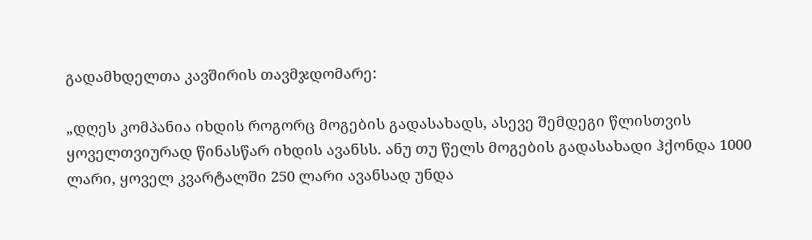გადამხდელთა კავშირის თავმჯდომარე:

„დღეს კომპანია იხდის როგორც მოგების გადასახადს, ასევე შემდეგი წლისთვის ყოველთვიურად წინასწარ იხდის ავანსს. ანუ თუ წელს მოგების გადასახადი ჰქონდა 1000 ლარი, ყოველ კვარტალში 250 ლარი ავანსად უნდა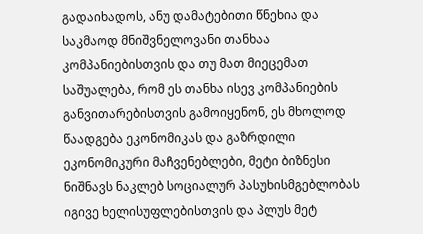გადაიხადოს, ანუ დამატებითი წნეხია და საკმაოდ მნიშვნელოვანი თანხაა კომპანიებისთვის და თუ მათ მიეცემათ საშუალება, რომ ეს თანხა ისევ კომპანიების განვითარებისთვის გამოიყენონ, ეს მხოლოდ წაადგება ეკონომიკას და გაზრდილი ეკონომიკური მაჩვენებლები, მეტი ბიზნესი ნიშნავს ნაკლებ სოციალურ პასუხისმგებლობას იგივე ხელისუფლებისთვის და პლუს მეტ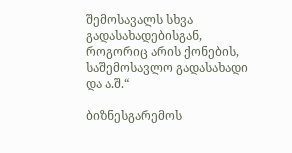შემოსავალს სხვა გადასახადებისგან, როგორიც არის ქონების, საშემოსავლო გადასახადი და ა.შ.“

ბიზნესგარემოს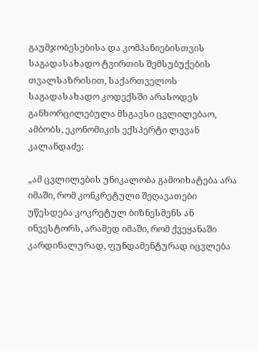გაუმჯობესებისა და კომპანიებისთვის საგადასახადო ტვირთის შემსუბუქების თვალსაზრისით, საქართველოს საგადასახადო კოდექსში არასოდეს განხორცილებულა მსგავსი ცვლილებაო, ამბობს, ეკონომიკის ექსპერტი ლევან კალანდაძე:

„ამ ცვლილების უნიკალობა გამოიხატება არა იმაში, რომ კონკრეტული შეღავათები უწესდება კოკრეტულ ბიზნესმენს ან ინვესტორს, არამედ იმაში, რომ ქვეყანაში კარდინალურად, ფუნდამენტურად იცვლება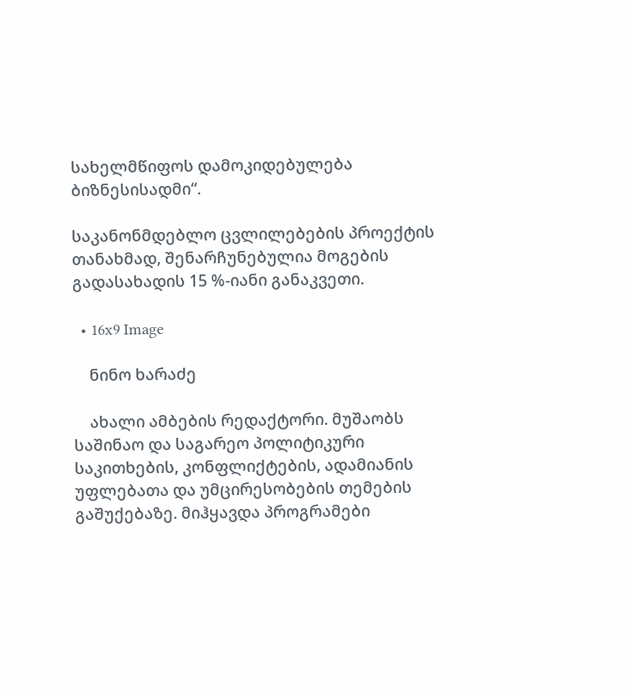სახელმწიფოს დამოკიდებულება ბიზნესისადმი“.

საკანონმდებლო ცვლილებების პროექტის თანახმად, შენარჩუნებულია მოგების გადასახადის 15 %-იანი განაკვეთი.

  • 16x9 Image

    ნინო ხარაძე

    ახალი ამბების რედაქტორი. მუშაობს საშინაო და საგარეო პოლიტიკური საკითხების, კონფლიქტების, ადამიანის უფლებათა და უმცირესობების თემების გაშუქებაზე. მიჰყავდა პროგრამები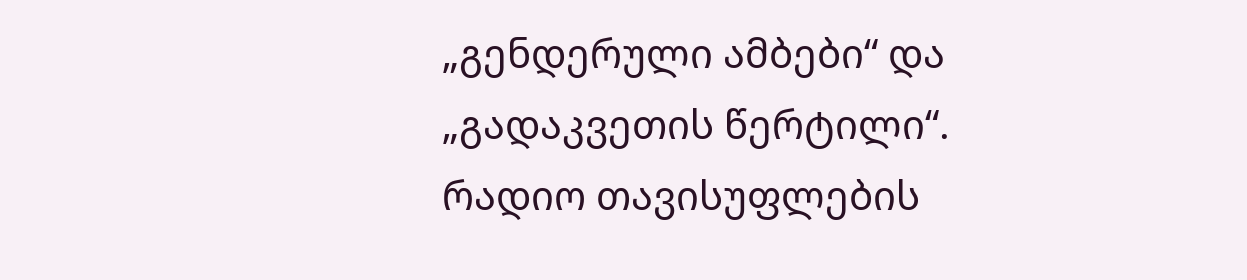„გენდერული ამბები“ და „გადაკვეთის წერტილი“. რადიო თავისუფლების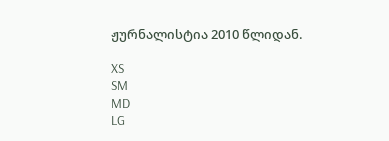ჟურნალისტია 2010 წლიდან.

XS
SM
MD
LG